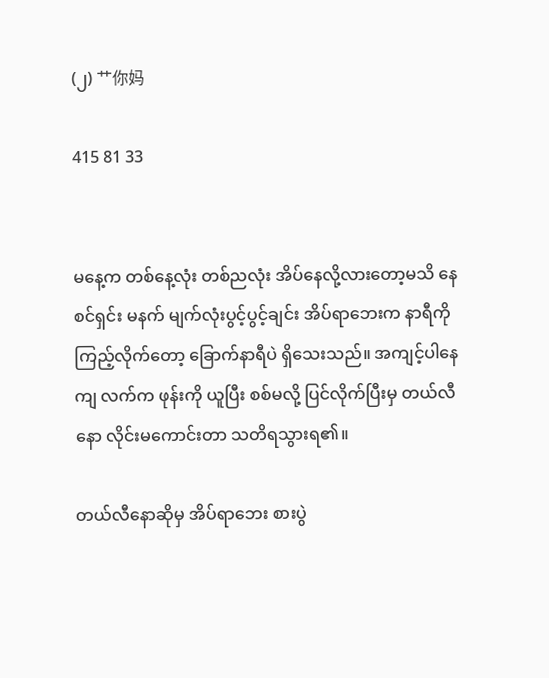(၂) 艹你妈

415 81 33


မနေ့က တစ်နေ့လုံး တစ်ညလုံး အိပ်နေလို့လားတော့မသိ နေစင်ရှင်း မနက် မျက်လုံးပွင့်ပွင့်ချင်း အိပ်ရာဘေးက နာရီကို ကြည့်လိုက်တော့ ခြောက်နာရီပဲ ရှိသေးသည်။ အကျင့်ပါနေကျ လက်က ဖုန်းကို ယူပြီး စစ်မလို့ ပြင်လိုက်ပြီးမှ တယ်လီနော လိုင်းမကောင်းတာ သတိရသွားရ၏။

တယ်လီနောဆိုမှ အိပ်ရာဘေး စားပွဲ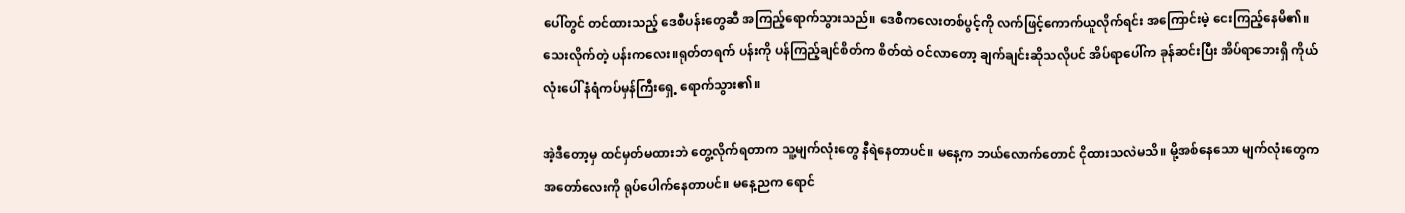ပေါ်တွင် တင်ထားသည့် ဒေစီပန်းတွေဆီ အကြည့်ရောက်သွားသည်။ ဒေစီကလေးတစ်ပွင့်ကို လက်ဖြင့်ကောက်ယူလိုက်ရင်း အကြောင်းမဲ့ ငေးကြည့်နေမိ၏။ သေးလိုက်တဲ့ ပန်းကလေး။ရုတ်တရက် ပန်းကို ပန်ကြည့်ချင်စိတ်က စိတ်ထဲ ဝင်လာတော့ ချက်ချင်းဆိုသလိုပင် အိပ်ရာပေါ်က ခုန်ဆင်းပြီး အိပ်ရာဘေးရှိ ကိုယ်လုံးပေါ် နံရံကပ်မှန်ကြီးရှေ့ ရောက်သွား၏။

အဲ့ဒီတော့မှ ထင်မှတ်မထားဘဲ တွေ့လိုက်ရတာက သူ့မျက်လုံးတွေ နီရဲနေတာပင်။ မနေ့က ဘယ်လောက်တောင် ငိုထားသလဲမသိ။ မို့အစ်နေသော မျက်လုံးတွေက အတော်လေးကို ရုပ်ပေါက်နေတာပင်။ မနေ့ညက ရောင်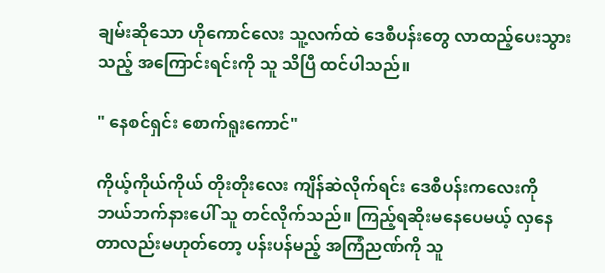ချမ်းဆိုသော ဟိုကောင်လေး သူ့လက်ထဲ ဒေစီပန်းတွေ လာထည့်ပေးသွားသည့် အကြောင်းရင်းကို သူ သိပြီ ထင်ပါသည်။

" နေစင်ရှင်း စောက်ရူးကောင်"

ကိုယ့်ကိုယ်ကိုယ် တိုးတိုးလေး ကျိန်ဆဲလိုက်ရင်း ဒေစီပန်းကလေးကို ဘယ်ဘက်နားပေါ် သူ တင်လိုက်သည်။ ကြည့်ရဆိုးမနေပေမယ့် လှနေတာလည်းမဟုတ်တော့ ပန်းပန်မည့် အကြံညဏ်ကို သူ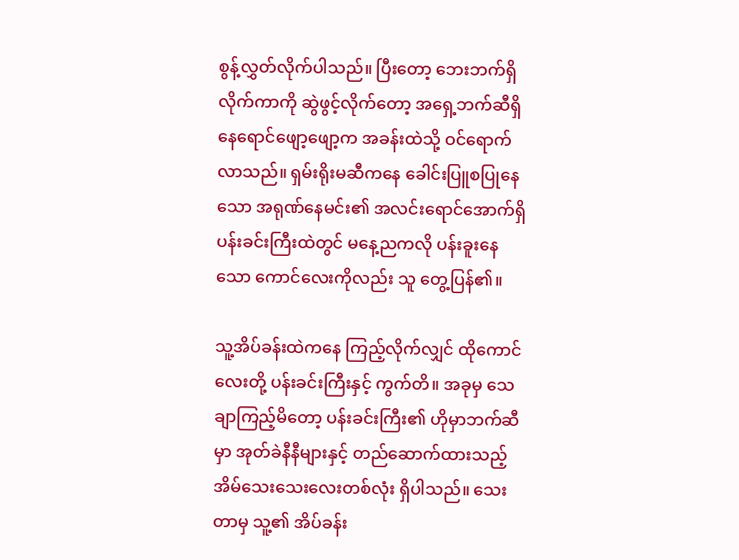စွန့်လွှတ်လိုက်ပါသည်။ ပြီးတော့ ဘေးဘက်ရှိ လိုက်ကာကို ဆွဲဖွင့်လိုက်တော့ အရှေ့ဘက်ဆီရှိ နေရောင်ဖျော့ဖျော့က အခန်းထဲသို့ ဝင်ရောက်လာသည်။ ရှမ်းရိုးမဆီကနေ ခေါင်းပြူစပြုနေသော အရုဏ်နေမင်း၏ အလင်းရောင်အောက်ရှိ ပန်းခင်းကြီးထဲတွင် မနေ့ညကလို ပန်းခူးနေသော ကောင်လေးကိုလည်း သူ တွေ့ပြန်၏။

သူ့အိပ်ခန်းထဲကနေ ကြည့်လိုက်လျှင် ထိုကောင်လေးတို့ ပန်းခင်းကြီးနှင့် ကွက်တိ။ အခုမှ သေချာကြည့်မိတော့ ပန်းခင်းကြီး၏ ဟိုမှာဘက်ဆီမှာ အုတ်ခဲနီနီများနှင့် တည်ဆောက်ထားသည့် အိမ်သေးသေးလေးတစ်လုံး ရှိပါသည်။ သေးတာမှ သူ့၏ အိပ်ခန်း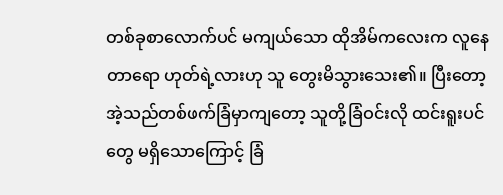တစ်ခုစာလောက်ပင် မကျယ်သော ထိုအိမ်ကလေးက လူနေတာရော ဟုတ်ရဲ့လားဟု သူ တွေးမိသွားသေး၏။ ပြီးတော့ အဲ့သည်တစ်ဖက်ခြံမှာကျတော့ သူတို့ခြံဝင်းလို ထင်းရူးပင်တွေ မရှိသောကြောင့် ခြံ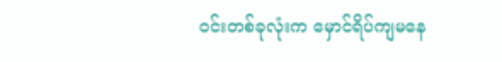ဝင်းတစ်ခုလုံးက မှောင်ရိပ်ကျမနေ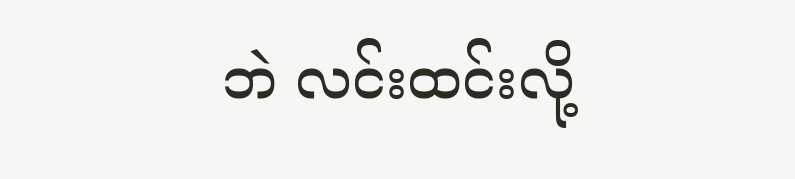ဘဲ လင်းထင်းလို့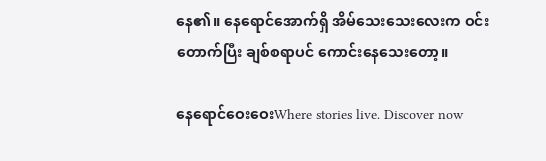နေ၏။ နေရောင်အောက်ရှိ အိမ်သေးသေးလေးက ဝင်းတောက်ပြီး ချစ်စရာပင် ကောင်းနေသေးတော့။

နေရောင်ဝေးဝေးWhere stories live. Discover now